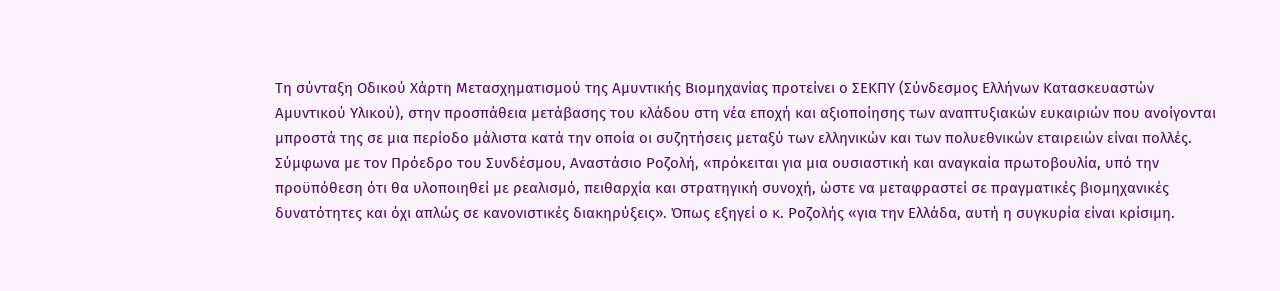Τη σύνταξη Οδικού Χάρτη Μετασχηματισμού της Αμυντικής Βιομηχανίας προτείνει ο ΣΕΚΠΥ (Σύνδεσμος Ελλήνων Κατασκευαστών Αμυντικού Υλικού), στην προσπάθεια μετάβασης του κλάδου στη νέα εποχή και αξιοποίησης των αναπτυξιακών ευκαιριών που ανοίγονται μπροστά της σε μια περίοδο μάλιστα κατά την οποία οι συζητήσεις μεταξύ των ελληνικών και των πολυεθνικών εταιρειών είναι πολλές.
Σύμφωνα με τον Πρόεδρο του Συνδέσμου, Αναστάσιο Ροζολή, «πρόκειται για μια ουσιαστική και αναγκαία πρωτοβουλία, υπό την προϋπόθεση ότι θα υλοποιηθεί με ρεαλισμό, πειθαρχία και στρατηγική συνοχή, ώστε να μεταφραστεί σε πραγματικές βιομηχανικές δυνατότητες και όχι απλώς σε κανονιστικές διακηρύξεις». Όπως εξηγεί ο κ. Ροζολής «για την Ελλάδα, αυτή η συγκυρία είναι κρίσιμη.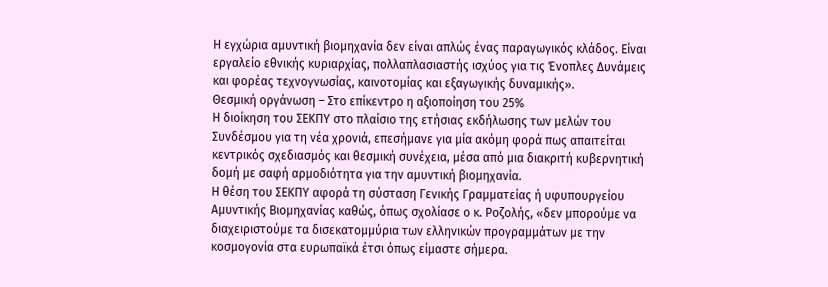Η εγχώρια αμυντική βιομηχανία δεν είναι απλώς ένας παραγωγικός κλάδος. Είναι εργαλείο εθνικής κυριαρχίας, πολλαπλασιαστής ισχύος για τις Ένοπλες Δυνάμεις και φορέας τεχνογνωσίας, καινοτομίας και εξαγωγικής δυναμικής».
Θεσμική οργάνωση – Στο επίκεντρο η αξιοποίηση του 25%
Η διοίκηση του ΣΕΚΠΥ στο πλαίσιο της ετήσιας εκδήλωσης των μελών του Συνδέσμου για τη νέα χρονιά, επεσήμανε για μία ακόμη φορά πως απαιτείται κεντρικός σχεδιασμός και θεσμική συνέχεια, μέσα από μια διακριτή κυβερνητική δομή με σαφή αρμοδιότητα για την αμυντική βιομηχανία.
Η θέση του ΣΕΚΠΥ αφορά τη σύσταση Γενικής Γραμματείας ή υφυπουργείου Αμυντικής Βιομηχανίας καθώς, όπως σχολίασε ο κ. Ροζολής, «δεν μπορούμε να διαχειριστούμε τα δισεκατομμύρια των ελληνικών προγραμμάτων με την κοσμογονία στα ευρωπαϊκά έτσι όπως είμαστε σήμερα.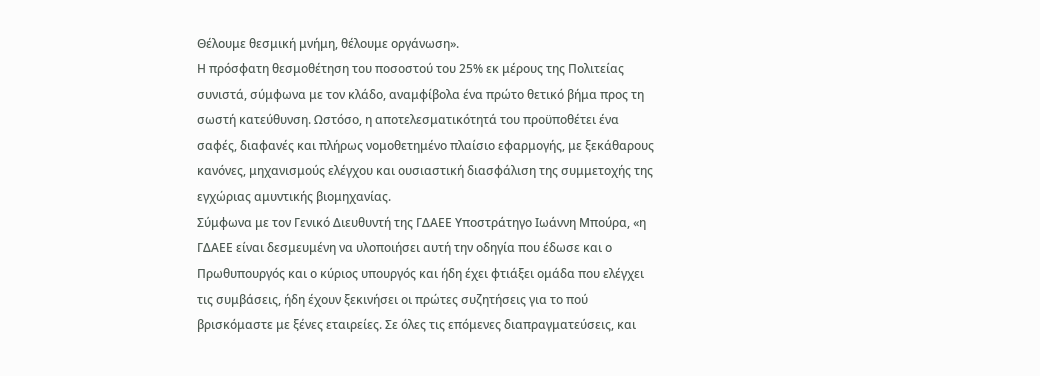Θέλουμε θεσμική μνήμη, θέλουμε οργάνωση».
Η πρόσφατη θεσμοθέτηση του ποσοστού του 25% εκ μέρους της Πολιτείας συνιστά, σύμφωνα με τον κλάδο, αναμφίβολα ένα πρώτο θετικό βήμα προς τη σωστή κατεύθυνση. Ωστόσο, η αποτελεσματικότητά του προϋποθέτει ένα σαφές, διαφανές και πλήρως νομοθετημένο πλαίσιο εφαρμογής, με ξεκάθαρους κανόνες, μηχανισμούς ελέγχου και ουσιαστική διασφάλιση της συμμετοχής της εγχώριας αμυντικής βιομηχανίας.
Σύμφωνα με τον Γενικό Διευθυντή της ΓΔΑΕΕ Υποστράτηγο Ιωάννη Μπούρα, «η ΓΔΑΕΕ είναι δεσμευμένη να υλοποιήσει αυτή την οδηγία που έδωσε και ο Πρωθυπουργός και ο κύριος υπουργός και ήδη έχει φτιάξει ομάδα που ελέγχει τις συμβάσεις, ήδη έχουν ξεκινήσει οι πρώτες συζητήσεις για το πού βρισκόμαστε με ξένες εταιρείες. Σε όλες τις επόμενες διαπραγματεύσεις, και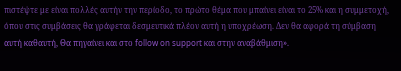πιστέψτε με είναι πολλές αυτήν την περίοδο, το πρώτο θέμα που μπαίνει είναι το 25% και η συμμετοχή, όπου στις συμβάσεις θα γράφεται δεσμευτικά πλέον αυτή η υποχρέωση. Δεν θα αφορά τη σύμβαση αυτή καθαυτή, Θα πηγαίνει και στο follow on support και στην αναβάθμιση».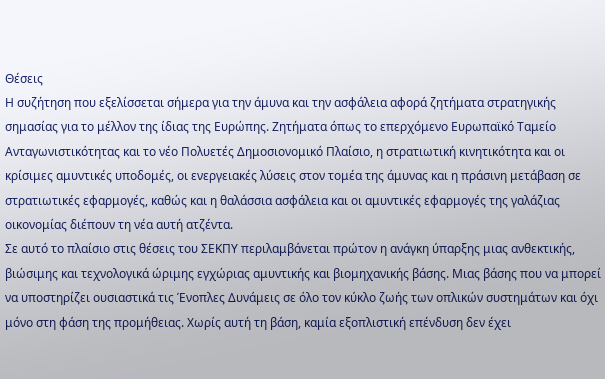Θέσεις
Η συζήτηση που εξελίσσεται σήμερα για την άμυνα και την ασφάλεια αφορά ζητήματα στρατηγικής σημασίας για το μέλλον της ίδιας της Ευρώπης. Ζητήματα όπως το επερχόμενο Ευρωπαϊκό Ταμείο Ανταγωνιστικότητας και το νέο Πολυετές Δημοσιονομικό Πλαίσιο, η στρατιωτική κινητικότητα και οι κρίσιμες αμυντικές υποδομές, οι ενεργειακές λύσεις στον τομέα της άμυνας και η πράσινη μετάβαση σε στρατιωτικές εφαρμογές, καθώς και η θαλάσσια ασφάλεια και οι αμυντικές εφαρμογές της γαλάζιας οικονομίας διέπουν τη νέα αυτή ατζέντα.
Σε αυτό το πλαίσιο στις θέσεις του ΣΕΚΠΥ περιλαμβάνεται πρώτον η ανάγκη ύπαρξης μιας ανθεκτικής, βιώσιμης και τεχνολογικά ώριμης εγχώριας αμυντικής και βιομηχανικής βάσης. Μιας βάσης που να μπορεί να υποστηρίζει ουσιαστικά τις Ένοπλες Δυνάμεις σε όλο τον κύκλο ζωής των οπλικών συστημάτων και όχι μόνο στη φάση της προμήθειας. Χωρίς αυτή τη βάση, καμία εξοπλιστική επένδυση δεν έχει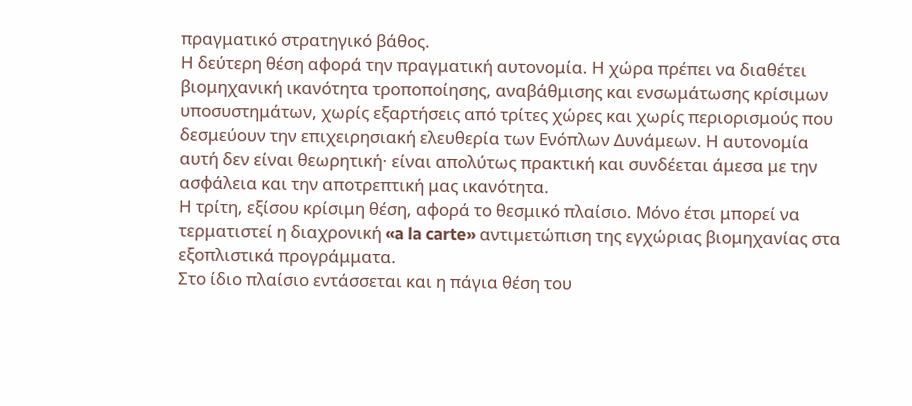πραγματικό στρατηγικό βάθος.
Η δεύτερη θέση αφορά την πραγματική αυτονομία. Η χώρα πρέπει να διαθέτει βιομηχανική ικανότητα τροποποίησης, αναβάθμισης και ενσωμάτωσης κρίσιμων υποσυστημάτων, χωρίς εξαρτήσεις από τρίτες χώρες και χωρίς περιορισμούς που δεσμεύουν την επιχειρησιακή ελευθερία των Ενόπλων Δυνάμεων. Η αυτονομία αυτή δεν είναι θεωρητική· είναι απολύτως πρακτική και συνδέεται άμεσα με την ασφάλεια και την αποτρεπτική μας ικανότητα.
Η τρίτη, εξίσου κρίσιμη θέση, αφορά το θεσμικό πλαίσιο. Μόνο έτσι μπορεί να τερματιστεί η διαχρονική «a la carte» αντιμετώπιση της εγχώριας βιομηχανίας στα εξοπλιστικά προγράμματα.
Στο ίδιο πλαίσιο εντάσσεται και η πάγια θέση του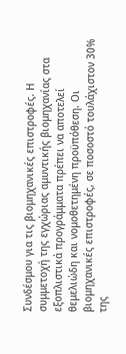Συνδέσμου για τις βιομηχανικές επιστροφές. Η συμμετοχή της εγχώριας αμυντικής βιομηχανίας στα εξοπλιστικά προγράμματα πρέπει να αποτελεί θεμελιώδη και νομοθετημένη προϋπόθεση. Οι βιομηχανικές επιστροφές, σε ποσοστό τουλάχιστον 30% της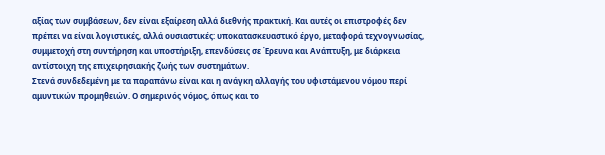αξίας των συμβάσεων, δεν είναι εξαίρεση αλλά διεθνής πρακτική. Και αυτές οι επιστροφές δεν πρέπει να είναι λογιστικές, αλλά ουσιαστικές: υποκατασκευαστικό έργο, μεταφορά τεχνογνωσίας, συμμετοχή στη συντήρηση και υποστήριξη, επενδύσεις σε Έρευνα και Ανάπτυξη, με διάρκεια αντίστοιχη της επιχειρησιακής ζωής των συστημάτων.
Στενά συνδεδεμένη με τα παραπάνω είναι και η ανάγκη αλλαγής του υφιστάμενου νόμου περί αμυντικών προμηθειών. Ο σημερινός νόμος, όπως και το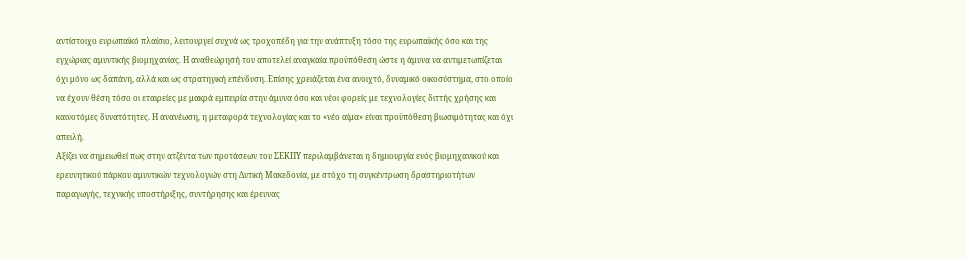αντίστοιχο ευρωπαϊκό πλαίσιο, λειτουργεί συχνά ως τροχοπέδη για την ανάπτυξη τόσο της ευρωπαϊκής όσο και της εγχώριας αμυντικής βιομηχανίας. Η αναθεώρησή του αποτελεί αναγκαία προϋπόθεση ώστε η άμυνα να αντιμετωπίζεται όχι μόνο ως δαπάνη, αλλά και ως στρατηγική επένδυση. Επίσης χρειάζεται ένα ανοιχτό, δυναμικό οικοσύστημα, στο οποίο να έχουν θέση τόσο οι εταιρείες με μακρά εμπειρία στην άμυνα όσο και νέοι φορείς με τεχνολογίες διττής χρήσης και καινοτόμες δυνατότητες. Η ανανέωση, η μεταφορά τεχνολογίας και το «νέο αίμα» είναι προϋπόθεση βιωσιμότητας και όχι απειλή.
Αξίζει να σημειωθεί πως στην ατζέντα των προτάσεων του ΣΕΚΠΥ περιλαμβάνεται η δημιουργία ενός βιομηχανικού και ερευνητικού πάρκου αμυντικών τεχνολογιών στη Δυτική Μακεδονία, με στόχο τη συγκέντρωση δραστηριοτήτων παραγωγής, τεχνικής υποστήριξης, συντήρησης και έρευνας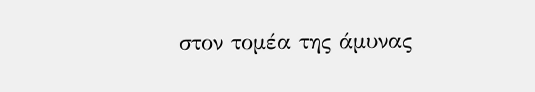στον τομέα της άμυνας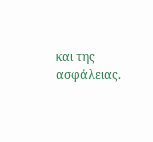και της ασφάλειας.